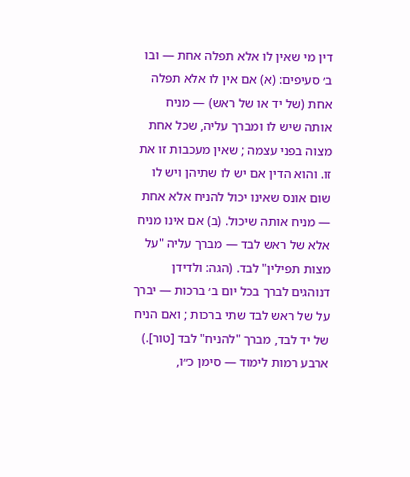דין מי שאין לו אלא תפלה אחת — ובו ב׳ סעיפים: (א) אם אין לו אלא תפלה אחת (של יד או של ראש) — מניח אותה שיש לו ומברך עליה, שכל אחת מצוה בפני עצמה ; שאין מעכבות זו את זו. והוא הדין אם יש לו שתיהן ויש לו שום אונס שאינו יכול להניח אלא אחת — מניח אותה שיכול. (ב) אם אינו מניח אלא של ראש לבד — מברך עליה "על מצות תפילין" לבד. (הגה: ולדידן דנוהגים לברך בכל יום ב׳ ברכות — יברך על של ראש לבד שתי ברכות ; ואם הניח של יד לבד, מברך "להניח" לבד [טור].)
ארבע רמות לימוד — סימן כ״ו,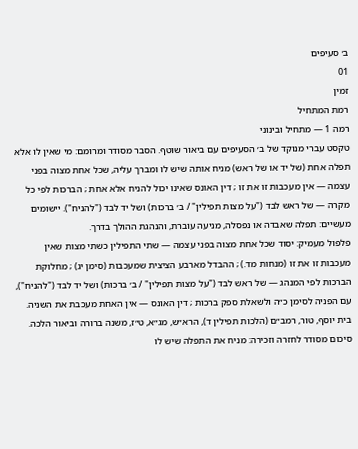ב׳ סעיפים
01
זמין
רמת המתחיל
רמה 1 — מתחיל ובינוני
טקסט עברי מנוקד של ב׳ הסעיפים עם ביאור שוטף. הסבר מסודר ומרומם: מי שאין לו אלא תפלה אחת (של יד או של ראש) מניח אותה שיש לו ומברך עליה, שכל אחת מצוה בפני עצמה — אין מעכבות זו את זו ; דין האונס שאינו יכול להניח אלא אחת ; הברכות לפי כל מקרה — של ראש לבד ("על מצות תפילין" / ב׳ ברכות) ושל יד לבד ("להניח"). יישומים מעשיים: תפלה שאבדה או נפסלה, מניעה עוברת, והנהגת ההולך בדרך.
פלפול מעמיק: יסוד שכל אחת מצוה בפני עצמה — שתי התפילין כשתי מצות שאין מעכבות זו את זו (מנחות מד.) ; ההבדל מארבע הציצית שמעכבות (סימן יג) ; מחלוקת הברכות לפי המנהג — של ראש לבד ("על מצות תפילין" / ב׳ ברכות) ושל יד לבד ("להניח"), עם הפניה לסימן כ״ה ולשאלת ספק ברכות ; דין האונס — אין האחת מעכבת את השניה. בית יוסף, טור, רמב״ם (הלכות תפילין ד), הרא״ש, מג״א, ט״ז, משנה ברורה וביאור הלכה.
סיכום מסודר לחזרה וזכירה: מניח את התפלה שיש לו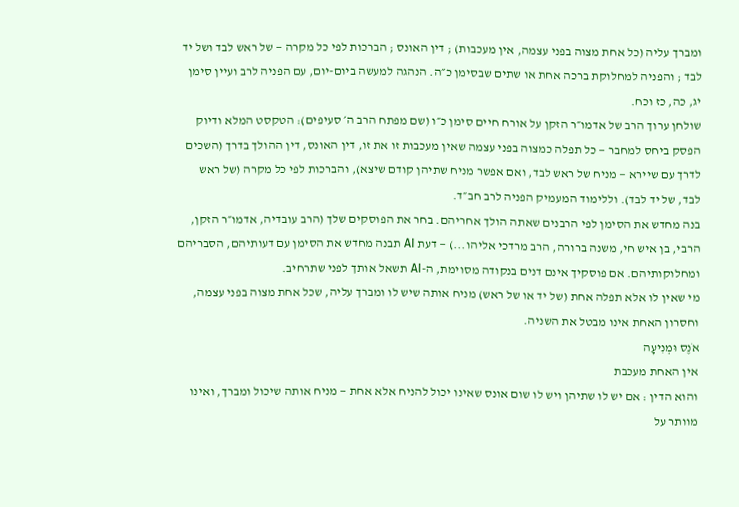ומברך עליה (כל אחת מצוה בפני עצמה, אין מעכבות) ; דין האונס ; הברכות לפי כל מקרה — של ראש לבד ושל יד לבד ; והפניה למחלוקת ברכה אחת או שתים שבסימן כ״ה. הנהגה למעשה ביום-יום, עם הפניה לרב ועיין סימן יג, כה, כז וכח.
שולחן ערוך הרב של אדמו״ר הזקן על אורח חיים סימן כ״ו (שם מפתח הרב ה׳ סעיפים): הטקסט המלא ודיוק הפסק ביחס למחבר — כל תפלה כמצוה בפני עצמה שאין מעכבות זו את זו, דין האונס, דין ההולך בדרך (השכים לדרך עם שיירא — מניח של ראש לבד, ואם אפשר מניח שתיהן קודם שיצא), והברכות לפי כל מקרה (של ראש לבד, של יד לבד). וללימוד המעמיק הפניה לרב חב״ד.
בנה מחדש את הסימן לפי הרבנים שאתה הולך אחריהם. בחר את הפוסקים שלך (הרב עובדיה, אדמו״ר הזקן, הרבי, בן איש חי, משנה ברורה, הרב מרדכי אליהו...) — דעת AI תבנה מחדש את הסימן עם דעותיהם, הסבריהם ומחלוקותיהם. אם פוסקיך אינם דנים בנקודה מסוימת, ה-AI תשאל אותך לפני שתרחיב.
מי שאין לו אלא תפלה אחת (של יד או של ראש) מניח אותה שיש לו ומברך עליה, שכל אחת מצוה בפני עצמה, וחסרון האחת אינו מבטל את השניה.
אֹנֶס וּמְנִיעָה
אין האחת מעכבת
והוא הדין : אם יש לו שתיהן ויש לו שום אונס שאינו יכול להניח אלא אחת — מניח אותה שיכול ומברך, ואינו מוותר על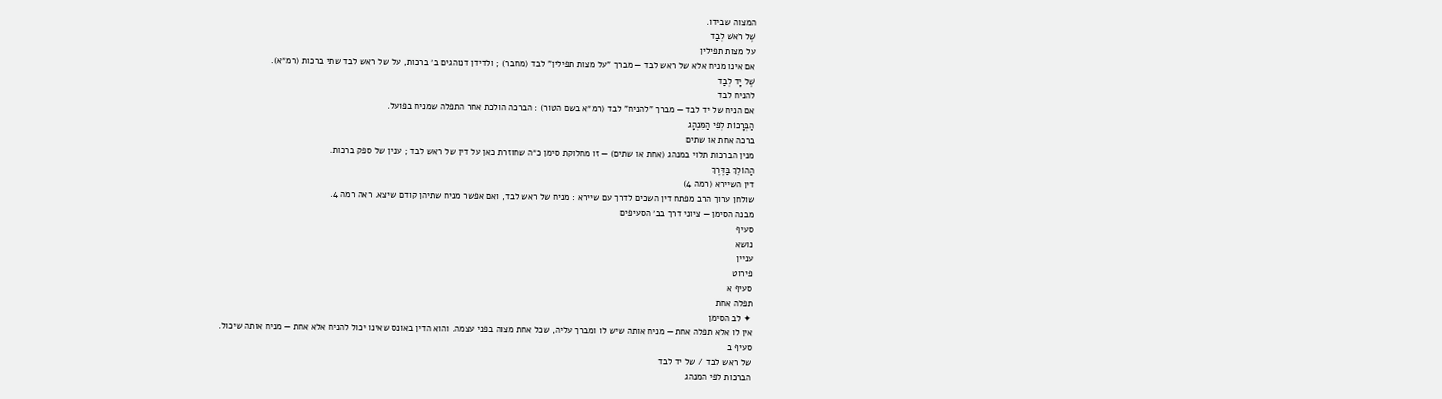המצוה שבידו.
שֶׁל רֹאשׁ לְבַד
על מצות תפילין
אם אינו מניח אלא של ראש לבד — מברך "על מצות תפילין" לבד (מחבר) ; ולדידן דנוהגים ב׳ ברכות, על של ראש לבד שתי ברכות (רמ״א).
שֶׁל יָד לְבַד
להניח לבד
אם הניח של יד לבד — מברך "להניח" לבד (רמ״א בשם הטור) : הברכה הולכת אחר התפלה שמניח בפועל.
הַבְּרָכוֹת לְפִי הַמִּנְהָג
ברכה אחת או שתים
מנין הברכות תלוי במנהג (אחת או שתים) — זו מחלוקת סימן כ״ה שחוזרת כאן על דין של ראש לבד ; ענין של ספק ברכות.
הַהוֹלֵךְ בַּדֶּרֶךְ
דין השיירא (רמה 4)
שולחן ערוך הרב מפתח דין השכים לדרך עם שיירא : מניח של ראש לבד, ואם אפשר מניח שתיהן קודם שיצא. ראה רמה 4.
מבנה הסימן — ציוני דרך בב׳ הסעיפים
סעיף
נושא
עניין
פירוט
סעיף א
תפלה אחת
✦ לב הסימן
אין לו אלא תפלה אחת — מניח אותה שיש לו ומברך עליה, שכל אחת מצוה בפני עצמה. והוא הדין באונס שאינו יכול להניח אלא אחת — מניח אותה שיכול.
סעיף ב
של ראש לבד / של יד לבד
הברכות לפי המנהג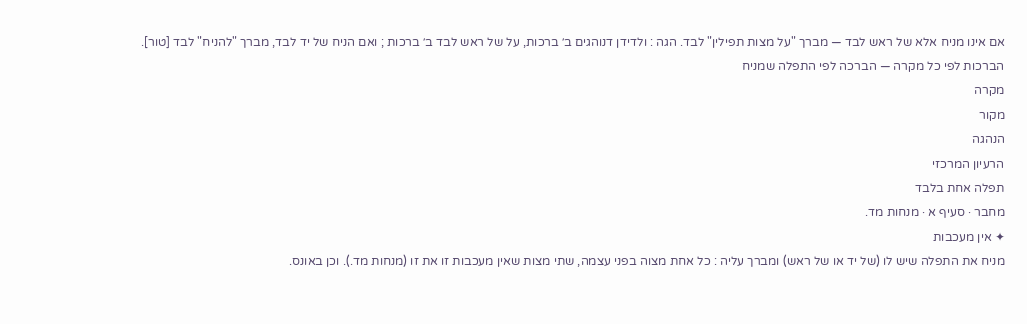אם אינו מניח אלא של ראש לבד — מברך "על מצות תפילין" לבד. הגה : ולדידן דנוהגים ב׳ ברכות, על של ראש לבד ב׳ ברכות ; ואם הניח של יד לבד, מברך "להניח" לבד [טור].
הברכות לפי כל מקרה — הברכה לפי התפלה שמניח
מקרה
מקור
הנהגה
הרעיון המרכזי
תפלה אחת בלבד
מחבר · סעיף א · מנחות מד.
✦ אין מעכבות
מניח את התפלה שיש לו (של יד או של ראש) ומברך עליה : כל אחת מצוה בפני עצמה, שתי מצות שאין מעכבות זו את זו (מנחות מד.). וכן באונס.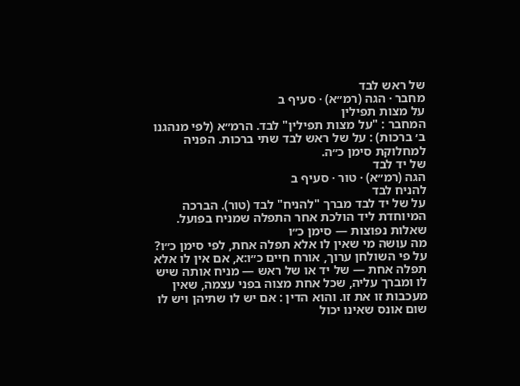של ראש לבד
מחבר · הגה (רמ״א) · סעיף ב
על מצות תפילין
המחבר : "על מצות תפילין" לבד. הרמ״א (לפי מנהגנו ב׳ ברכות) : על של ראש לבד שתי ברכות. הפניה למחלוקת סימן כ״ה.
של יד לבד
הגה (רמ״א) · טור · סעיף ב
להניח לבד
על של יד לבד מברך "להניח" לבד (טור). הברכה המיוחדת ליד הולכת אחר התפלה שמניח בפועל.
שאלות נפוצות — סימן כ״ו
מה עושה מי שאין לו אלא תפלה אחת, לפי סימן כ״ו?
על פי השולחן ערוך, אורח חיים כ״ו:א, אם אין לו אלא תפלה אחת — של יד או של ראש — מניח אותה שיש לו ומברך עליה, שכל אחת מצוה בפני עצמה, שאין מעכבות זו את זו. והוא הדין : אם יש לו שתיהן ויש לו שום אונס שאינו יכול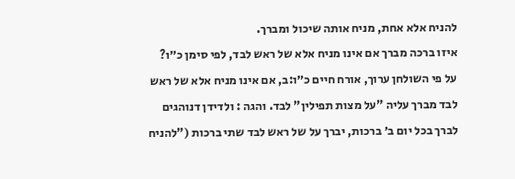להניח אלא אחת, מניח אותה שיכול ומברך.
איזו ברכה מברך אם אינו מניח אלא של ראש לבד, לפי סימן כ״ו?
על פי השולחן ערוך, אורח חיים כ״ו:ב, אם אינו מניח אלא של ראש לבד מברך עליה "על מצות תפילין" לבד. והגה : ולדידן דנוהגים לברך בכל יום ב׳ ברכות, יברך על של ראש לבד שתי ברכות ("להניח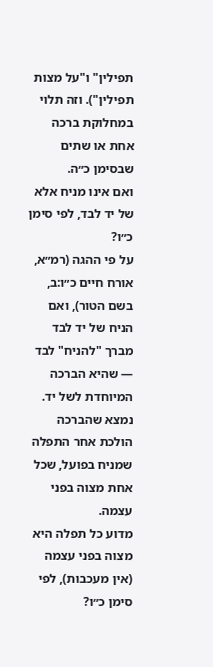תפילין" ו"על מצות תפילין"). וזה תלוי במחלוקת ברכה אחת או שתים שבסימן כ״ה.
ואם אינו מניח אלא של יד לבד, לפי סימן כ״ו?
על פי ההגה (רמ״א, אורח חיים כ״ו:ב, בשם הטור), ואם הניח של יד לבד מברך "להניח" לבד — שהיא הברכה המיוחדת לשל יד. נמצא שהברכה הולכת אחר התפלה שמניח בפועל, שכל אחת מצוה בפני עצמה.
מדוע כל תפלה היא מצוה בפני עצמה (אין מעכבות), לפי סימן כ״ו?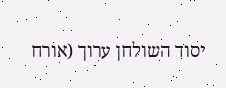יסוד השולחן ערוך (אורח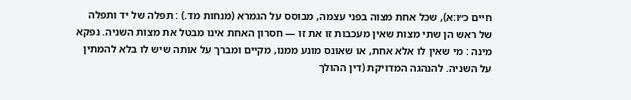חיים כ״ו:א), שכל אחת מצוה בפני עצמה, מבוסס על הגמרא (מנחות מד.) : תפלה של יד ותפלה של ראש הן שתי מצות שאין מעכבות זו את זו — חסרון האחת אינו מבטל את מצות השניה. נפקא מינה : מי שאין לו אלא אחת, או שאונס מונע ממנו, מקיים ומברך על אותה שיש לו בלא להמתין על השניה. להנהגה המדויקת (דין ההולך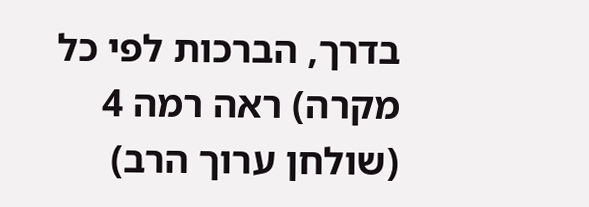בדרך, הברכות לפי כל מקרה) ראה רמה 4 (שולחן ערוך הרב)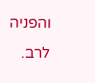והפניה לרב.